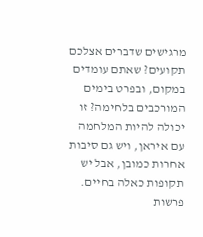מרגישים שדברים אצלכם תקועים? שאתם עומדים במקום, ובפרט בימים המורכבים בלחימה? זו יכולה להיות המלחמה עם איראן, ויש גם סיבות אחרות כמובן, אבל יש תקופות כאלה בחיים. פרשות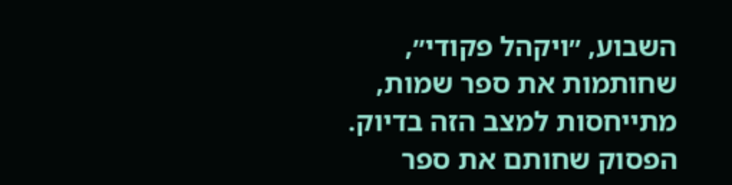השבוע, ״ויקהל פקודי״, שחותמות את ספר שמות, מתייחסות למצב הזה בדיוק.
הפסוק שחותם את ספר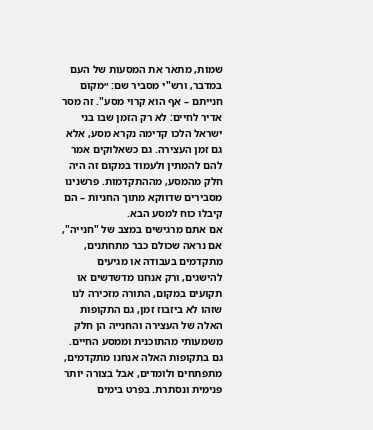שמות, מתאר את המסעות של העם במדבר, ורש"י מסביר שם: ״מקום חנייתם – אף הוא קרוי מסע". זה מסר אדיר לחיים: לא רק הזמן שבו בני ישראל הלכו קדימה נקרא מסע, אלא גם זמן העצירה. גם כשאלוקים אמר להם להמתין ולעמוד במקום זה היה חלק מהמסע, מההתקדמות. פרשנינו מסבירים שדווקא מתוך החניות – הם קיבלו כוח למסע הבא.
אם אתם מרגישים במצב של "חנייה", אם נראה שכולם כבר מתחתנים, מתקדמים בעבודה או מגיעים להישגים, ורק אנחנו מדשדשים או תקועים במקום, התורה מזכירה לנו שזהו לא ביזבוז זמן, גם התקופות האלה של העצירה והחנייה הן חלק משמעותי מהתוכנית וממסע החיים. גם בתקופות האלה אנחנו מתקדמים, מתפתחים ולומדים, אבל בצורה יותר פנימית ונסתרת. בפרט בימים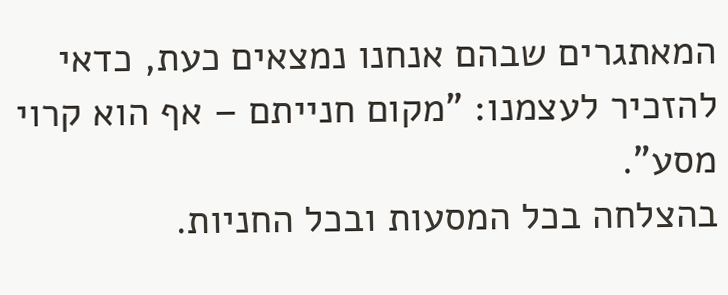המאתגרים שבהם אנחנו נמצאים כעת, כדאי להזכיר לעצמנו: "מקום חנייתם – אף הוא קרוי מסע".
בהצלחה בכל המסעות ובכל החניות.